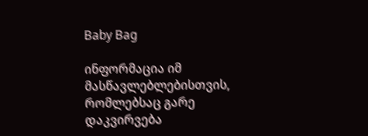Baby Bag

ინფორმაცია იმ მასწავლებლებისთვის, რომლებსაც გარე დაკვირვება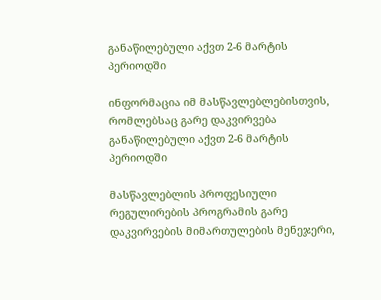განაწილებული აქვთ 2-6 მარტის პერიოდში

ინფორმაცია იმ მასწავლებლებისთვის, რომლებსაც გარე დაკვირვება განაწილებული აქვთ 2-6 მარტის პერიოდში

მასწავლებლის პროფესიული რეგულირების პროგრამის გარე დაკვირვების მიმართულების მენეჯერი,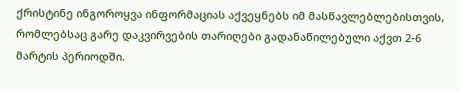ქრისტინე ინგოროყვა ინფორმაციას აქვეყნებს იმ მასწავლებლებისთვის, რომლებსაც გარე დაკვირვების თარიღები გადანაწილებული აქვთ 2-6 მარტის პერიოდში.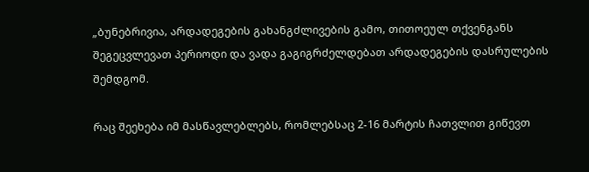„ბუნებრივია, არდადეგების გახანგძლივების გამო, თითოეულ თქვენგანს შეგეცვლევათ პერიოდი და ვადა გაგიგრძელდებათ არდადეგების დასრულების შემდგომ.

რაც შეეხება იმ მასწავლებლებს, რომლებსაც 2-16 მარტის ჩათვლით გიწევთ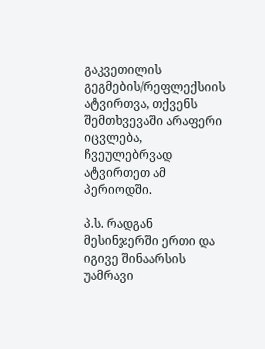გაკვეთილის გეგმების/რეფლექსიის ატვირთვა, თქვენს შემთხვევაში არაფერი იცვლება, ჩვეულებრვად ატვირთეთ ამ პერიოდში.

პ.ს. რადგან მესინჯერში ერთი და იგივე შინაარსის უამრავი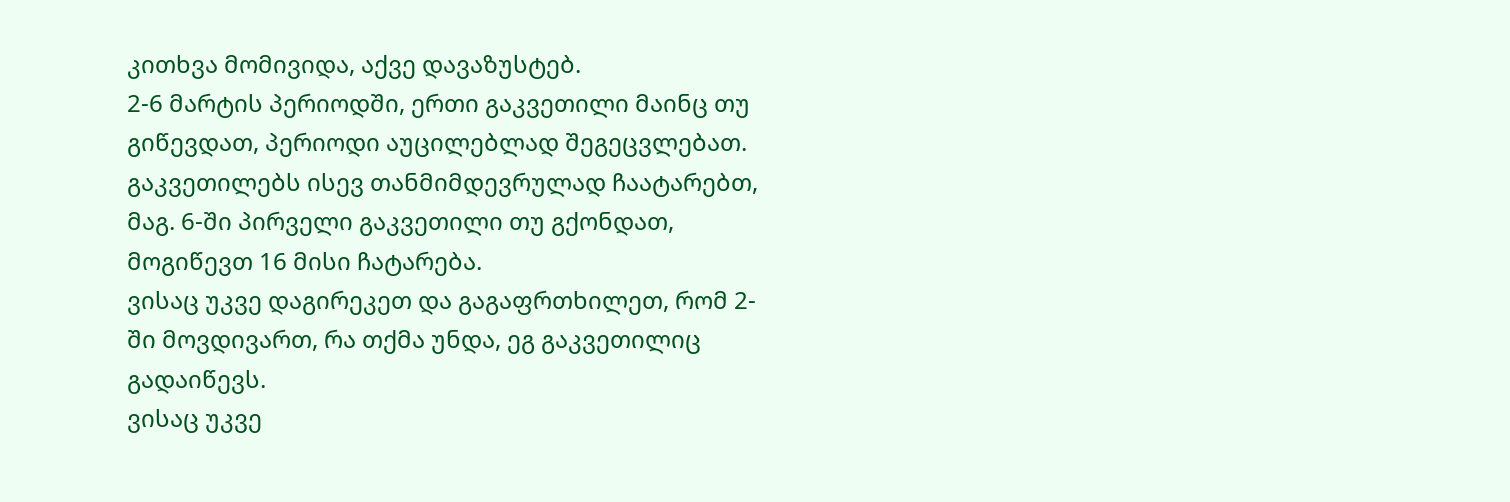კითხვა მომივიდა, აქვე დავაზუსტებ.
2-6 მარტის პერიოდში, ერთი გაკვეთილი მაინც თუ გიწევდათ, პერიოდი აუცილებლად შეგეცვლებათ.
გაკვეთილებს ისევ თანმიმდევრულად ჩაატარებთ, მაგ. 6-ში პირველი გაკვეთილი თუ გქონდათ, მოგიწევთ 16 მისი ჩატარება.
ვისაც უკვე დაგირეკეთ და გაგაფრთხილეთ, რომ 2-ში მოვდივართ, რა თქმა უნდა, ეგ გაკვეთილიც გადაიწევს.
ვისაც უკვე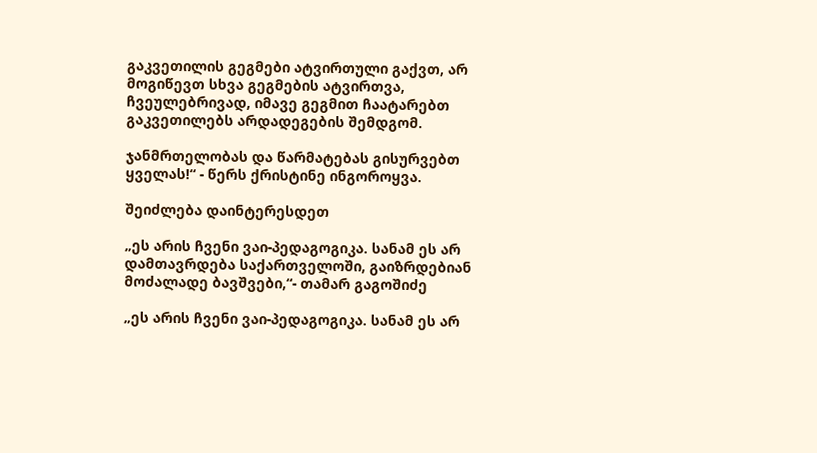გაკვეთილის გეგმები ატვირთული გაქვთ, არ მოგიწევთ სხვა გეგმების ატვირთვა, ჩვეულებრივად, იმავე გეგმით ჩაატარებთ გაკვეთილებს არდადეგების შემდგომ.

ჯანმრთელობას და წარმატებას გისურვებთ ყველას!“ - წერს ქრისტინე ინგოროყვა.

შეიძლება დაინტერესდეთ

„ეს არის ჩვენი ვაი-პედაგოგიკა. სანამ ეს არ დამთავრდება საქართველოში, გაიზრდებიან მოძალადე ბავშვები,“- თამარ გაგოშიძე

„ეს არის ჩვენი ვაი-პედაგოგიკა. სანამ ეს არ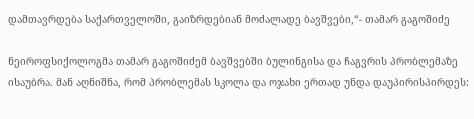დამთავრდება საქართველოში, გაიზრდებიან მოძალადე ბავშვები,“- თამარ გაგოშიძე

ნეიროფსიქოლოგმა თამარ გაგოშიძემ ბავშვებში ბულინგისა და ჩაგვრის პრობლემაზე ისაუბრა. მან აღნიშნა, რომ პრობლემას სკოლა და ოჯახი ერთად უნდა დაუპირისპირდეს: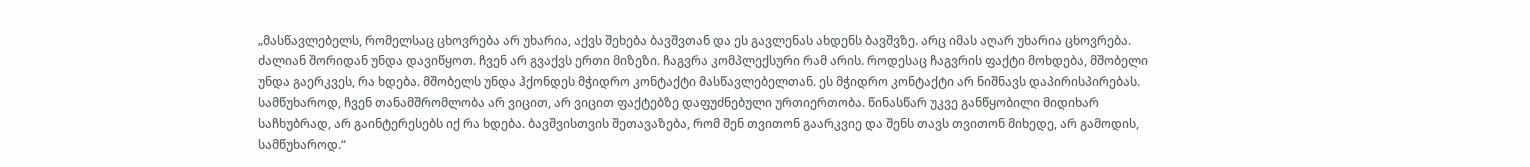„მასწავლებელს, რომელსაც ცხოვრება არ უხარია, აქვს შეხება ბავშვთან და ეს გავლენას ახდენს ბავშვზე. არც იმას აღარ უხარია ცხოვრება. ძალიან შორიდან უნდა დავიწყოთ. ჩვენ არ გვაქვს ერთი მიზეზი. ჩაგვრა კომპლექსური რამ არის. როდესაც ჩაგვრის ფაქტი მოხდება, მშობელი უნდა გაერკვეს, რა ხდება. მშობელს უნდა ჰქონდეს მჭიდრო კონტაქტი მასწავლებელთან. ეს მჭიდრო კონტაქტი არ ნიშნავს დაპირისპირებას. სამწუხაროდ, ჩვენ თანამშრომლობა არ ვიცით, არ ვიცით ფაქტებზე დაფუძნებული ურთიერთობა. წინასწარ უკვე განწყობილი მიდიხარ საჩხუბრად, არ გაინტერესებს იქ რა ხდება. ბავშვისთვის შეთავაზება, რომ შენ თვითონ გაარკვიე და შენს თავს თვითონ მიხედე, არ გამოდის, სამწუხაროდ.“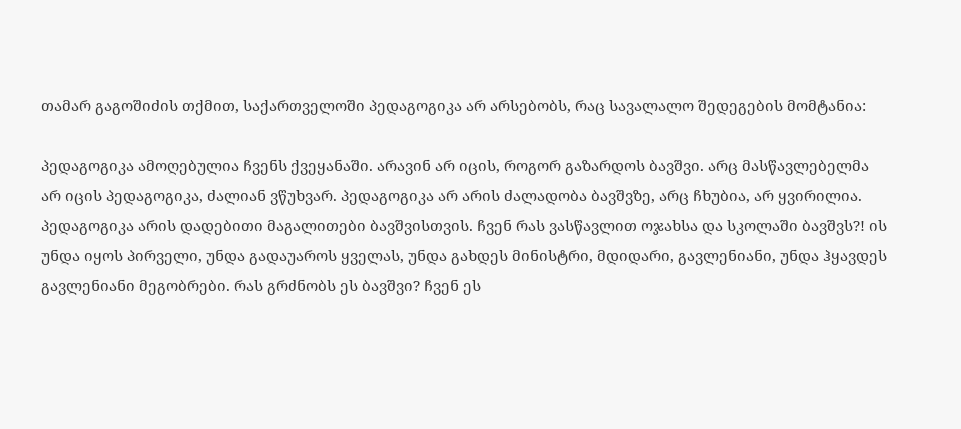თამარ გაგოშიძის თქმით, საქართველოში პედაგოგიკა არ არსებობს, რაც სავალალო შედეგების მომტანია:

პედაგოგიკა ამოღებულია ჩვენს ქვეყანაში. არავინ არ იცის, როგორ გაზარდოს ბავშვი. არც მასწავლებელმა არ იცის პედაგოგიკა, ძალიან ვწუხვარ. პედაგოგიკა არ არის ძალადობა ბავშვზე, არც ჩხუბია, არ ყვირილია. პედაგოგიკა არის დადებითი მაგალითები ბავშვისთვის. ჩვენ რას ვასწავლით ოჯახსა და სკოლაში ბავშვს?! ის უნდა იყოს პირველი, უნდა გადაუაროს ყველას, უნდა გახდეს მინისტრი, მდიდარი, გავლენიანი, უნდა ჰყავდეს გავლენიანი მეგობრები. რას გრძნობს ეს ბავშვი? ჩვენ ეს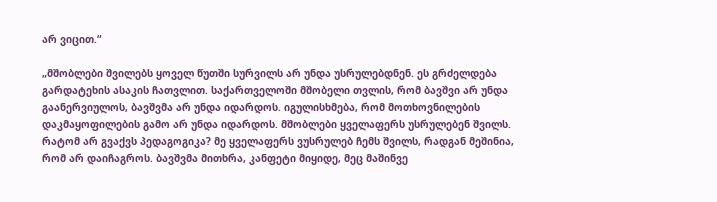არ ვიცით.“

„მშობლები შვილებს ყოველ წუთში სურვილს არ უნდა უსრულებდნენ. ეს გრძელდება გარდატეხის ასაკის ჩათვლით. საქართველოში მშობელი თვლის, რომ ბავშვი არ უნდა გაანერვიულოს, ბავშვმა არ უნდა იდარდოს. იგულისხმება, რომ მოთხოვნილების დაკმაყოფილების გამო არ უნდა იდარდოს. მშობლები ყველაფერს უსრულებენ შვილს. რატომ არ გვაქვს პედაგოგიკა? მე ყველაფერს ვუსრულებ ჩემს შვილს, რადგან მეშინია, რომ არ დაიჩაგროს. ბავშვმა მითხრა, კანფეტი მიყიდე, მეც მაშინვე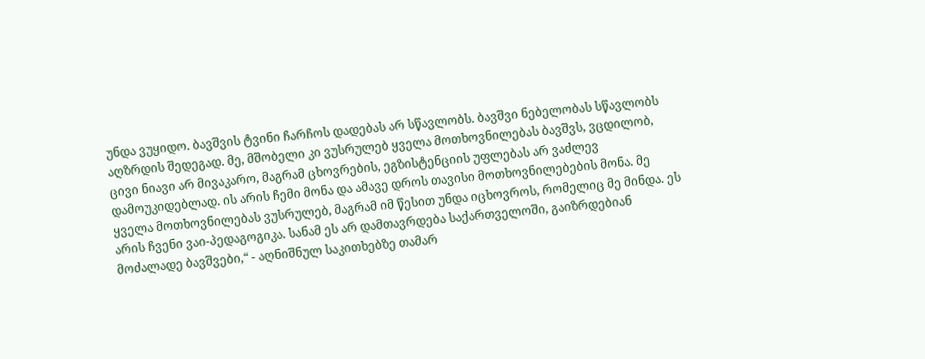უნდა ვუყიდო. ბავშვის ტვინი ჩარჩოს დადებას არ სწავლობს. ბავშვი ნებელობას სწავლობს აღზრდის შედეგად. მე, მშობელი კი ვუსრულებ ყველა მოთხოვნილებას ბავშვს, ვცდილობ, ცივი ნიავი არ მივაკარო, მაგრამ ცხოვრების, ეგზისტენციის უფლებას არ ვაძლევ დამოუკიდებლად. ის არის ჩემი მონა და ამავე დროს თავისი მოთხოვნილებების მონა. მე ყველა მოთხოვნილებას ვუსრულებ, მაგრამ იმ წესით უნდა იცხოვროს, რომელიც მე მინდა. ეს არის ჩვენი ვაი-პედაგოგიკა. სანამ ეს არ დამთავრდება საქართველოში, გაიზრდებიან მოძალადე ბავშვები,“ - აღნიშნულ საკითხებზე თამარ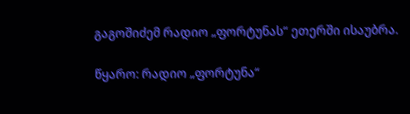გაგოშიძემ რადიო „ფორტუნას“ ეთერში ისაუბრა.

წყარო: რადიო „ფორტუნა“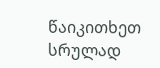წაიკითხეთ სრულად